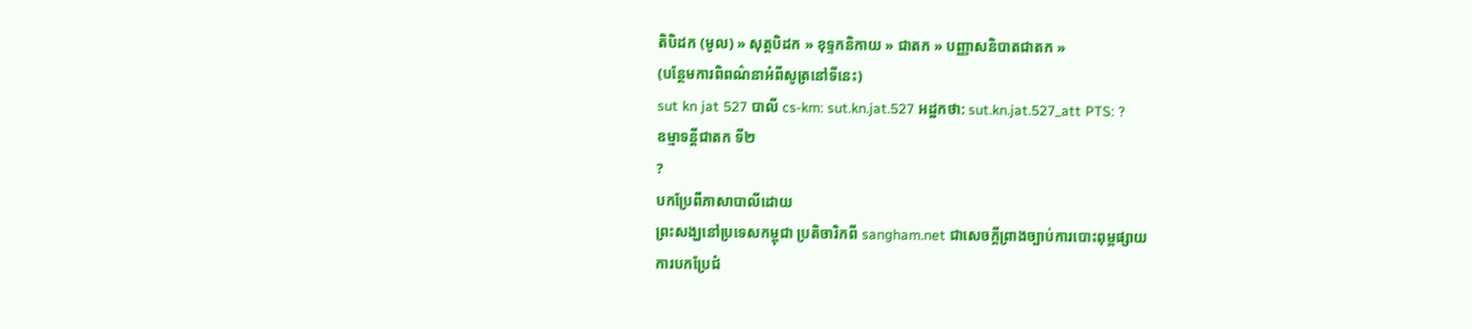តិបិដក (មូល) » សុត្តបិដក » ខុទ្ទកនិកាយ » ជាតក » បញ្ញាសនិបាតជាតក »
(បន្ថែមការពិពណ៌នាអំពីសូត្រនៅទីនេះ)
sut kn jat 527 បាលី cs-km: sut.kn.jat.527 អដ្ឋកថា: sut.kn.jat.527_att PTS: ?
ឧម្មាទន្តីជាតក ទី២
?
បកប្រែពីភាសាបាលីដោយ
ព្រះសង្ឃនៅប្រទេសកម្ពុជា ប្រតិចារិកពី sangham.net ជាសេចក្តីព្រាងច្បាប់ការបោះពុម្ពផ្សាយ
ការបកប្រែជំ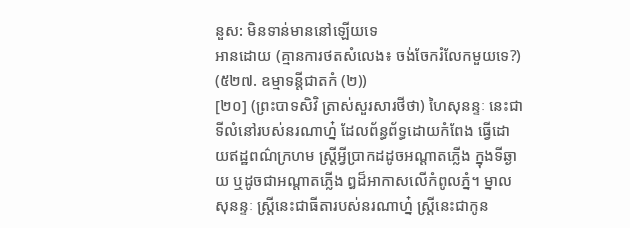នួស: មិនទាន់មាននៅឡើយទេ
អានដោយ (គ្មានការថតសំលេង៖ ចង់ចែករំលែកមួយទេ?)
(៥២៧. ឧម្មាទន្តីជាតកំ (២))
[២០] (ព្រះបាទសិវិ ត្រាស់សួរសារថីថា) ហៃសុនន្ទៈ នេះជាទីលំនៅរបស់នរណាហ្ន៎ ដែលព័ន្ធព័ទ្ធដោយកំពែង ធ្វើដោយឥដ្ឋពណ៌ក្រហម ស្រ្តីអ្វីប្រាកដដូចអណ្តាតភ្លើង ក្នុងទីឆ្ងាយ ឬដូចជាអណ្តាតភ្លើង ឰដ៏អាកាសលើកំពូលភ្នំ។ ម្នាលសុនន្ទៈ ស្រ្តីនេះជាធីតារបស់នរណាហ្ន៎ ស្រ្តីនេះជាកូន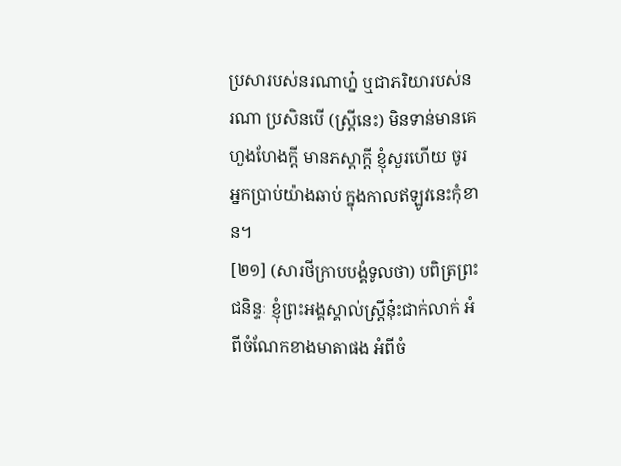ប្រសារបស់នរណាហ្ន៎ ឬជាភរិយារបស់នរណា ប្រសិនបើ (ស្រ្តីនេះ) មិនទាន់មានគេហួងហែងក្តី មានភស្តាក្តី ខ្ញុំសួរហើយ ចូរអ្នកប្រាប់យ៉ាងឆាប់ ក្នុងកាលឥឡូវនេះកុំខាន។
[២១] (សារថីក្រាបបង្គំទូលថា) បពិត្រព្រះជនិន្ទៈ ខ្ញុំព្រះអង្គស្គាល់ស្រ្តីនុ៎ះជាក់លាក់ អំពីចំណែកខាងមាតាផង អំពីចំ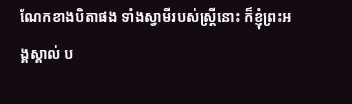ណែកខាងបិតាផង ទាំងស្វាមីរបស់ស្រ្តីនោះ ក៏ខ្ញុំព្រះអង្គស្គាល់ ប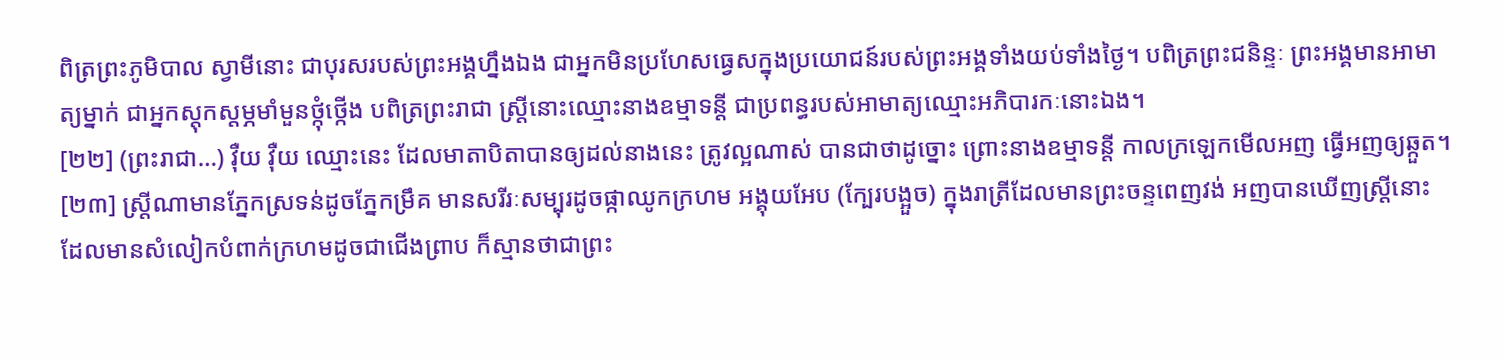ពិត្រព្រះភូមិបាល ស្វាមីនោះ ជាបុរសរបស់ព្រះអង្គហ្នឹងឯង ជាអ្នកមិនប្រហែសធ្វេសក្នុងប្រយោជន៍របស់ព្រះអង្គទាំងយប់ទាំងថ្ងៃ។ បពិត្រព្រះជនិន្ទៈ ព្រះអង្គមានអាមាត្យម្នាក់ ជាអ្នកស្តុកស្តម្ភមាំមួនថ្កុំថ្កើង បពិត្រព្រះរាជា ស្រ្តីនោះឈ្មោះនាងឧម្មាទន្តី ជាប្រពន្ធរបស់អាមាត្យឈ្មោះអភិបារកៈនោះឯង។
[២២] (ព្រះរាជា…) វ៉ឺយ វ៉ឺយ ឈ្មោះនេះ ដែលមាតាបិតាបានឲ្យដល់នាងនេះ ត្រូវល្អណាស់ បានជាថាដូច្នោះ ព្រោះនាងឧម្មាទន្តី កាលក្រឡេកមើលអញ ធ្វើអញឲ្យឆ្កួត។
[២៣] ស្រ្តីណាមានភ្នែកស្រទន់ដូចភ្នែកម្រឹគ មានសរីរៈសម្បុរដូចផ្កាឈូកក្រហម អង្គុយអែប (ក្បែរបង្អួច) ក្នុងរាត្រីដែលមានព្រះចន្ទពេញវង់ អញបានឃើញស្រ្តីនោះ ដែលមានសំលៀកបំពាក់ក្រហមដូចជាជើងព្រាប ក៏ស្មានថាជាព្រះ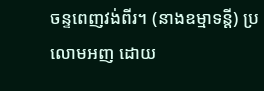ចន្ទពេញវង់ពីរ។ (នាងឧម្មាទន្តី) ប្រលោមអញ ដោយ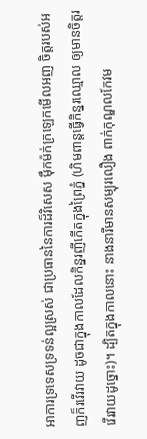អាការទ្រទេសទ្រទន់ល្អស្រស់ ជាប្រធាននៃការដ៏វិសេស ម៉ឹកម៉ក់ក្រឡេកមើលអញ ចិត្តរបស់អញក៏រវើរវាយ ដូចជាក្នុងកាលដែលកិន្នរញីកើតក្នុងព្រៃភ្នំ (ហិមពាន្តធ្វើកិន្នរឈ្មោល ឲ្យមានចិត្តរវើរវាយដូច្នោះ)។ ដ្បិតក្នុងកាលនោះ នាងនារីមានសម្បុរលឿង ពាក់កុណ្ឌលកែវម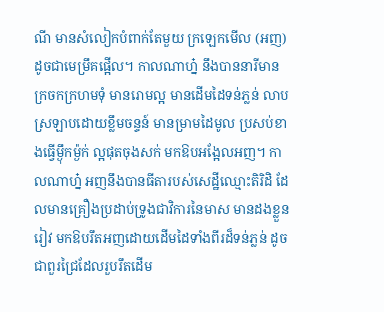ណី មានសំលៀកបំពាក់តែមួយ ក្រឡេកមើល (អញ) ដូចជាមេម្រឹគផ្អើល។ កាលណាហ្ន៎ នឹងបាននារីមានក្រចកក្រហមទុំ មានរោមល្អ មានដើមដៃទន់ភ្លន់ លាបស្រឡាបដោយខ្លឹមចន្ទន៍ មានម្រាមដៃមូល ប្រសប់ខាងធ្វើម្ង៉ឹកម្ង៉ក់ ល្អផុតចុងសក់ មកឱបអង្អែលអញ។ កាលណាហ្ន៎ អញនឹងបានធីតារបស់សេដ្ឋីឈ្មោះតិរិដិ ដែលមានគ្រឿងប្រដាប់ទ្រូងជាវិការនៃមាស មានដងខ្លួនរៀវ មកឱបរឹតអញដោយដើមដៃទាំងពីរដ៏ទន់ភ្លន់ ដូចជាពួរជ្រៃដែលរួបរឹតដើម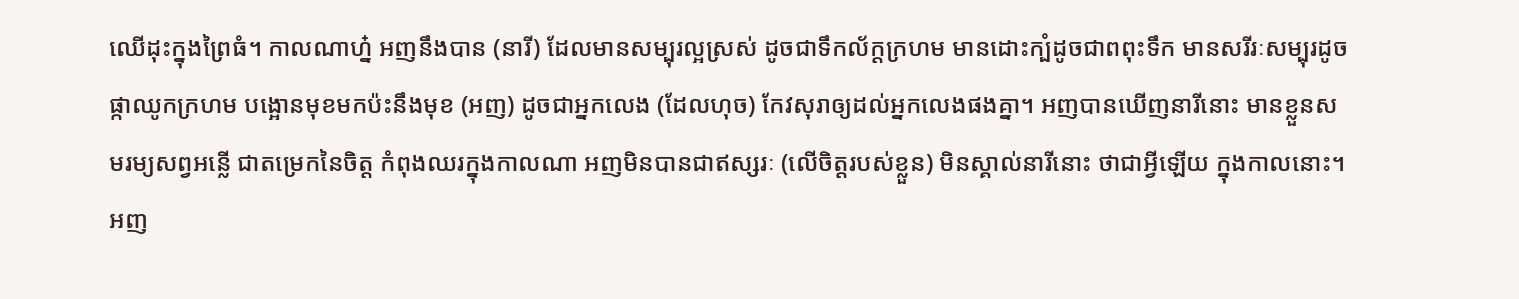ឈើដុះក្នុងព្រៃធំ។ កាលណាហ្ន៎ អញនឹងបាន (នារី) ដែលមានសម្បុរល្អស្រស់ ដូចជាទឹកល័ក្តក្រហម មានដោះក្បំដូចជាពពុះទឹក មានសរីរៈសម្បុរដូចផ្កាឈូកក្រហម បង្អោនមុខមកប៉ះនឹងមុខ (អញ) ដូចជាអ្នកលេង (ដែលហុច) កែវសុរាឲ្យដល់អ្នកលេងផងគ្នា។ អញបានឃើញនារីនោះ មានខ្លួនសមរម្យសព្វអន្លើ ជាតម្រេកនៃចិត្ត កំពុងឈរក្នុងកាលណា អញមិនបានជាឥស្សរៈ (លើចិត្តរបស់ខ្លួន) មិនស្គាល់នារីនោះ ថាជាអ្វីឡើយ ក្នុងកាលនោះ។ អញ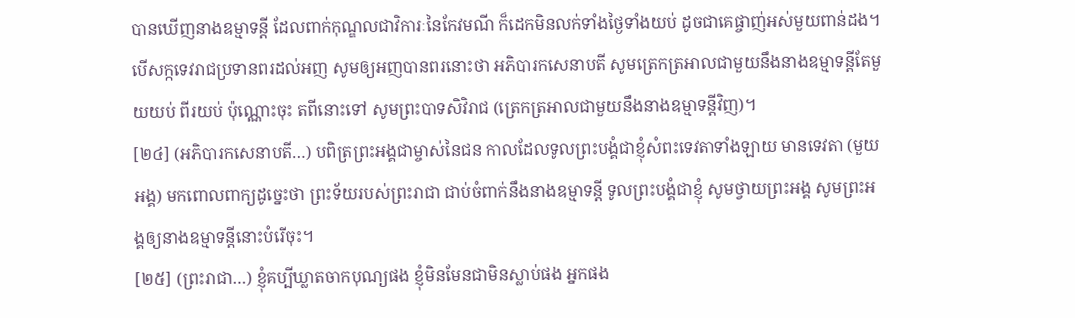បានឃើញនាងឧម្មាទន្តី ដែលពាក់កុណ្ឌលជាវិការៈនៃកែវមណី ក៏ដេកមិនលក់ទាំងថ្ងៃទាំងយប់ ដូចជាគេផ្ចាញ់អស់មួយពាន់ដង។ បើសក្កទេវរាជប្រទានពរដល់អញ សូមឲ្យអញបានពរនោះថា អភិបារកសេនាបតី សូមត្រេកត្រអាលជាមួយនឹងនាងឧម្មាទន្តីតែមួយយប់ ពីរយប់ ប៉ុណ្ណោះចុះ តពីនោះទៅ សូមព្រះបាទសិវិរាជ (ត្រេកត្រអាលជាមួយនឹងនាងឧម្មាទន្តីវិញ)។
[២៤] (អភិបារកសេនាបតី…) បពិត្រព្រះអង្គជាម្ចាស់នៃជន កាលដែលទូលព្រះបង្គំជាខ្ញុំសំពះទេវតាទាំងឡាយ មានទេវតា (មួយអង្គ) មកពោលពាក្យដូច្នេះថា ព្រះទ័យរបស់ព្រះរាជា ជាប់ចំពាក់នឹងនាងឧម្មាទន្តី ទូលព្រះបង្គំជាខ្ញុំ សូមថ្វាយព្រះអង្គ សូមព្រះអង្គឲ្យនាងឧម្មាទន្តីនោះបំរើចុះ។
[២៥] (ព្រះរាជា…) ខ្ញុំគប្បីឃ្លាតចាកបុណ្យផង ខ្ញុំមិនមែនជាមិនស្លាប់ផង អ្នកផង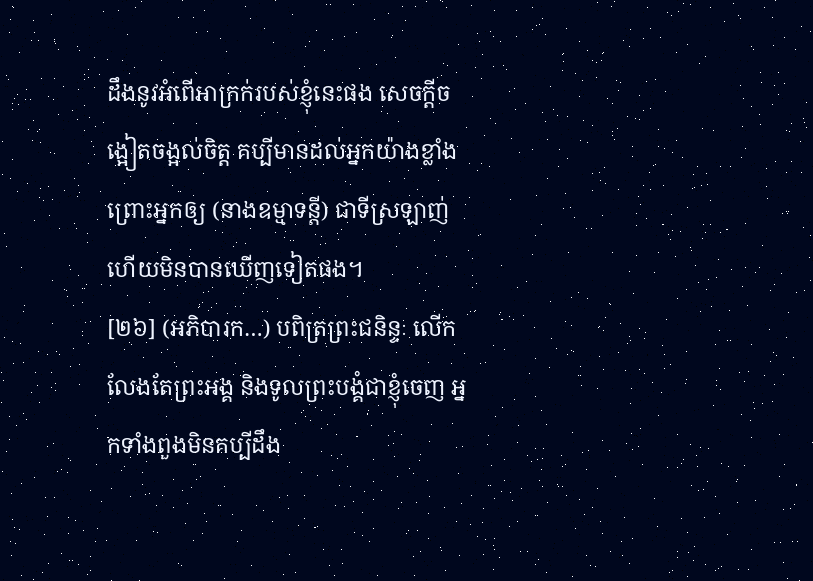ដឹងនូវអំពើអាក្រក់របស់ខ្ញុំនេះផង សេចក្តីចង្អៀតចង្អល់ចិត្ត គប្បីមានដល់អ្នកយ៉ាងខ្លាំង ព្រោះអ្នកឲ្យ (នាងឧម្មាទន្តី) ជាទីស្រឡាញ់ ហើយមិនបានឃើញទៀតផង។
[២៦] (អភិបារក…) បពិត្រព្រះជនិន្ទៈ លើកលែងតែព្រះអង្គ និងទូលព្រះបង្គំជាខ្ញុំចេញ អ្នកទាំងពួងមិនគប្បីដឹង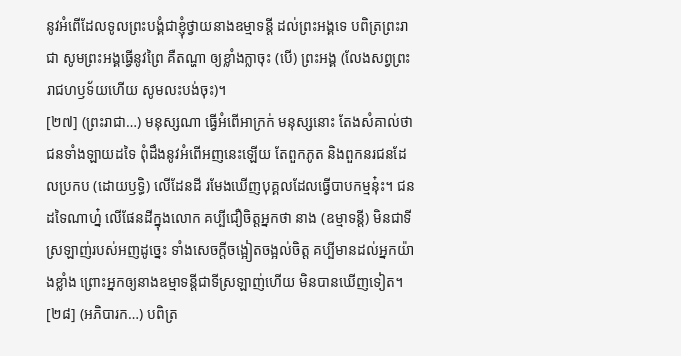នូវអំពើដែលទូលព្រះបង្គំជាខ្ញុំថ្វាយនាងឧម្មាទន្តី ដល់ព្រះអង្គទេ បពិត្រព្រះរាជា សូមព្រះអង្គធ្វើនូវព្រៃ គឺតណ្ហា ឲ្យខ្លាំងក្លាចុះ (បើ) ព្រះអង្គ (លែងសព្វព្រះរាជហឫទ័យហើយ សូមលះបង់ចុះ)។
[២៧] (ព្រះរាជា…) មនុស្សណា ធ្វើអំពើអាក្រក់ មនុស្សនោះ តែងសំគាល់ថា ជនទាំងឡាយដទៃ ពុំដឹងនូវអំពើអញនេះឡើយ តែពួកភូត និងពួកនរជនដែលប្រកប (ដោយឫទ្ធិ) លើដែនដី រមែងឃើញបុគ្គលដែលធ្វើបាបកម្មនុ៎ះ។ ជនដទៃណាហ្ន៎ លើផែនដីក្នុងលោក គប្បីជឿចិត្តអ្នកថា នាង (ឧម្មាទន្តី) មិនជាទីស្រឡាញ់របស់អញដូច្នេះ ទាំងសេចក្តីចង្អៀតចង្អល់ចិត្ត គប្បីមានដល់អ្នកយ៉ាងខ្លាំង ព្រោះអ្នកឲ្យនាងឧម្មាទន្តីជាទីស្រឡាញ់ហើយ មិនបានឃើញទៀត។
[២៨] (អភិបារក…) បពិត្រ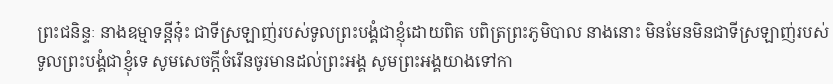ព្រះជនិន្ទៈ នាងឧម្មាទន្តីនុ៎ះ ជាទីស្រឡាញ់របស់ទូលព្រះបង្គំជាខ្ញុំដោយពិត បពិត្រព្រះភូមិបាល នាងនោះ មិនមែនមិនជាទីស្រឡាញ់របស់ទូលព្រះបង្គំជាខ្ញុំទេ សូមសេចក្តីចំរើនចូរមានដល់ព្រះអង្គ សូមព្រះអង្គយាងទៅកា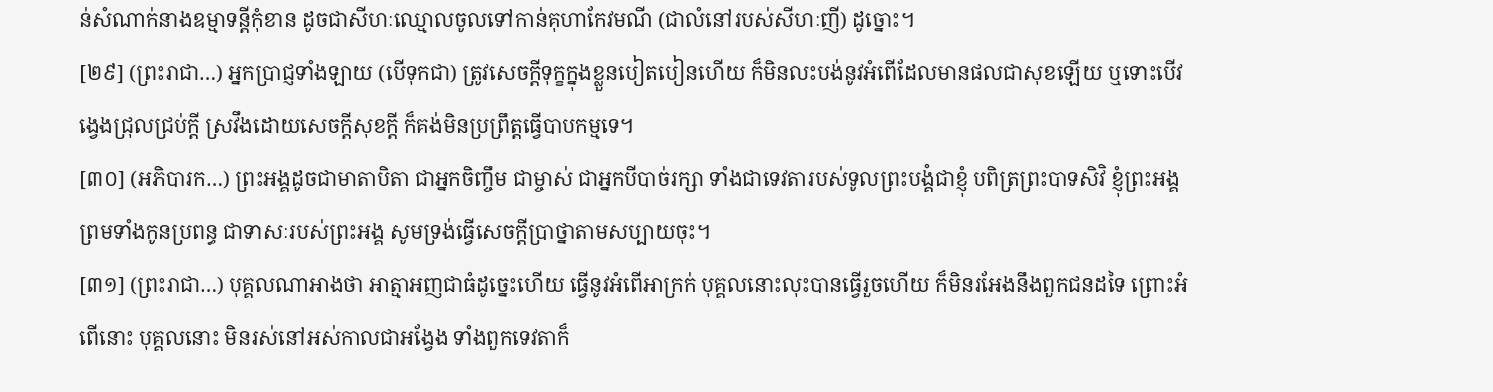ន់សំណាក់នាងឧម្មាទន្តីកុំខាន ដូចជាសីហៈឈ្មោលចូលទៅកាន់គុហាកែវមណី (ជាលំនៅរបស់សីហៈញី) ដូច្នោះ។
[២៩] (ព្រះរាជា…) អ្នកប្រាជ្ញទាំងឡាយ (បើទុកជា) ត្រូវសេចក្តីទុក្ខក្នុងខ្លួនបៀតបៀនហើយ ក៏មិនលះបង់នូវអំពើដែលមានផលជាសុខឡើយ ឬទោះបើវង្វេងជ្រុលជ្រប់ក្តី ស្រវឹងដោយសេចក្តីសុខក្តី ក៏គង់មិនប្រព្រឹត្តធ្វើបាបកម្មទេ។
[៣០] (អភិបារក…) ព្រះអង្គដូចជាមាតាបិតា ជាអ្នកចិញ្ចឹម ជាម្ចាស់ ជាអ្នកបីបាច់រក្សា ទាំងជាទេវតារបស់ទូលព្រះបង្គំជាខ្ញុំ បពិត្រព្រះបាទសិវិ ខ្ញុំព្រះអង្គ ព្រមទាំងកូនប្រពន្ធ ជាទាសៈរបស់ព្រះអង្គ សូមទ្រង់ធ្វើសេចក្តីប្រាថ្នាតាមសប្បាយចុះ។
[៣១] (ព្រះរាជា…) បុគ្គលណាអាងថា អាត្មាអញជាធំដូច្នេះហើយ ធ្វើនូវអំពើអាក្រក់ បុគ្គលនោះលុះបានធ្វើរួចហើយ ក៏មិនរអែងនឹងពួកជនដទៃ ព្រោះអំពើនោះ បុគ្គលនោះ មិនរស់នៅអស់កាលជាអង្វែង ទាំងពួកទេវតាក៏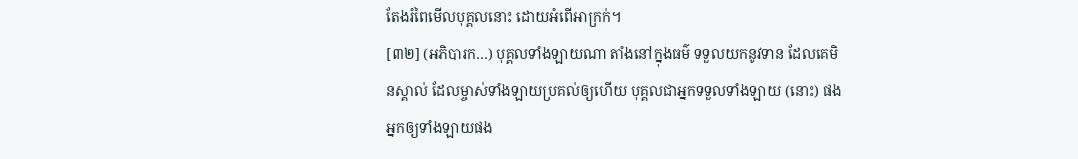តែងរំពៃមើលបុគ្គលនោះ ដោយអំពើអាក្រក់។
[៣២] (អភិបារក…) បុគ្គលទាំងឡាយណា តាំងនៅក្នុងធម៌ ទទួលយកនូវទាន ដែលគេមិនស្គាល់ ដែលម្ចាស់ទាំងឡាយប្រគល់ឲ្យហើយ បុគ្គលជាអ្នកទទួលទាំងឡាយ (នោះ) ផង អ្នកឲ្យទាំងឡាយផង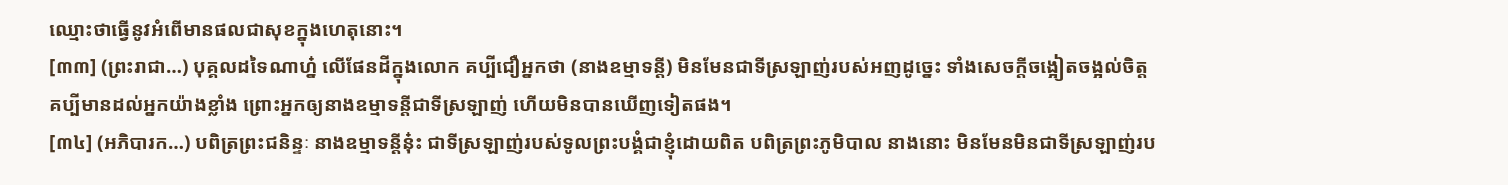ឈ្មោះថាធ្វើនូវអំពើមានផលជាសុខក្នុងហេតុនោះ។
[៣៣] (ព្រះរាជា…) បុគ្គលដទៃណាហ្ន៎ លើផែនដីក្នុងលោក គប្បីជឿអ្នកថា (នាងឧម្មាទន្តី) មិនមែនជាទីស្រឡាញ់របស់អញដូច្នេះ ទាំងសេចក្តីចង្អៀតចង្អល់ចិត្ត គប្បីមានដល់អ្នកយ៉ាងខ្លាំង ព្រោះអ្នកឲ្យនាងឧម្មាទន្តីជាទីស្រឡាញ់ ហើយមិនបានឃើញទៀតផង។
[៣៤] (អភិបារក…) បពិត្រព្រះជនិន្ទៈ នាងឧម្មាទន្តីនុ៎ះ ជាទីស្រឡាញ់របស់ទូលព្រះបង្គំជាខ្ញុំដោយពិត បពិត្រព្រះភូមិបាល នាងនោះ មិនមែនមិនជាទីស្រឡាញ់រប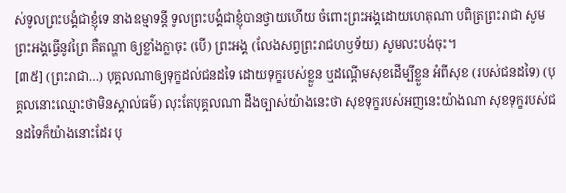ស់ទូលព្រះបង្គំជាខ្ញុំទេ នាងឧម្មាទន្តី ទូលព្រះបង្គំជាខ្ញុំបានថ្វាយហើយ ចំពោះព្រះអង្គដោយហេតុណា បពិត្រព្រះរាជា សូមព្រះអង្គធ្វើនូវព្រៃ គឺតណ្ហា ឲ្យខ្លាំងក្លាចុះ (បើ) ព្រះអង្គ (លែងសព្វព្រះរាជហឫទ័យ) សូមលះបង់ចុះ។
[៣៥] (ព្រះរាជា…) បុគ្គលណាឲ្យទុក្ខដល់ជនដទៃ ដោយទុក្ខរបស់ខ្លួន ឬដណ្តើមសុខដើម្បីខ្លួន អំពីសុខ (របស់ជនដទៃ) (បុគ្គលនោះឈ្មោះថាមិនស្គាល់ធម៌) លុះតែបុគ្គលណា ដឹងច្បាស់យ៉ាងនេះថា សុខទុក្ខរបស់អញនេះយ៉ាងណា សុខទុក្ខរបស់ជនដទៃក៏យ៉ាងនោះដែរ បុ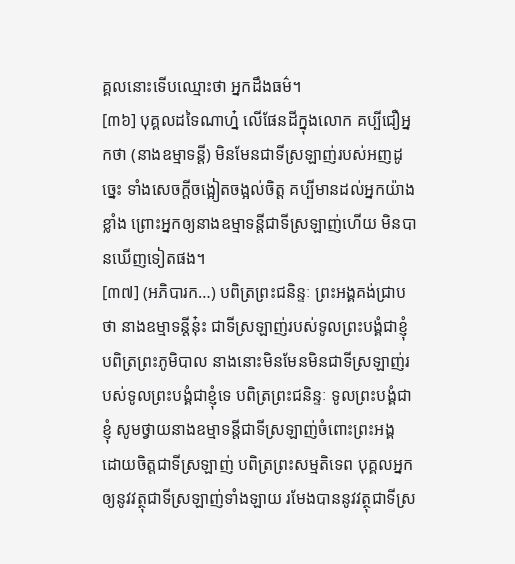គ្គលនោះទើបឈ្មោះថា អ្នកដឹងធម៌។
[៣៦] បុគ្គលដទៃណាហ្ន៎ លើផែនដីក្នុងលោក គប្បីជឿអ្នកថា (នាងឧម្មាទន្តី) មិនមែនជាទីស្រឡាញ់របស់អញដូច្នេះ ទាំងសេចក្តីចង្អៀតចង្អល់ចិត្ត គប្បីមានដល់អ្នកយ៉ាងខ្លាំង ព្រោះអ្នកឲ្យនាងឧម្មាទន្តីជាទីស្រឡាញ់ហើយ មិនបានឃើញទៀតផង។
[៣៧] (អភិបារក…) បពិត្រព្រះជនិន្ទៈ ព្រះអង្គគង់ជ្រាបថា នាងឧម្មាទន្តីនុ៎ះ ជាទីស្រឡាញ់របស់ទូលព្រះបង្គំជាខ្ញុំ បពិត្រព្រះភូមិបាល នាងនោះមិនមែនមិនជាទីស្រឡាញ់របស់ទូលព្រះបង្គំជាខ្ញុំទេ បពិត្រព្រះជនិន្ទៈ ទូលព្រះបង្គំជាខ្ញុំ សូមថ្វាយនាងឧម្មាទន្តីជាទីស្រឡាញ់ចំពោះព្រះអង្គ ដោយចិត្តជាទីស្រឡាញ់ បពិត្រព្រះសម្មតិទេព បុគ្គលអ្នកឲ្យនូវវត្ថុជាទីស្រឡាញ់ទាំងឡាយ រមែងបាននូវវត្ថុជាទីស្រ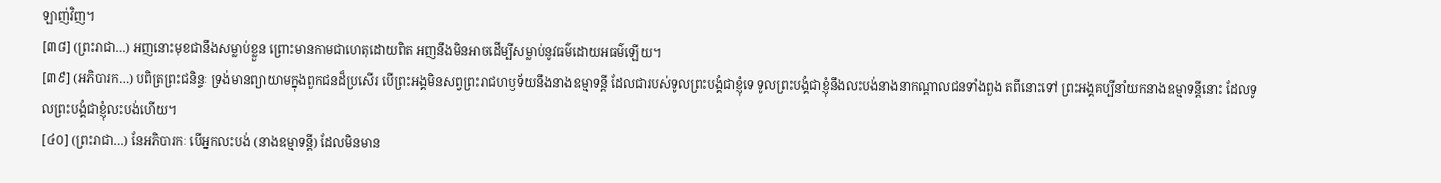ឡាញ់វិញ។
[៣៨] (ព្រះរាជា…) អញនោះមុខជានឹងសម្លាប់ខ្លួន ព្រោះមានកាមជាហេតុដោយពិត អញនឹងមិនអាចដើម្បីសម្លាប់នូវធម៌ដោយអធម៌ឡើយ។
[៣៩] (អភិបារក…) បពិត្រព្រះជនិន្ទៈ ទ្រង់មានព្យាយាមក្នុងពួកជនដ៏ប្រសើរ បើព្រះអង្គមិនសព្វព្រះរាជហឫទ័យនឹងនាងឧម្មាទន្តី ដែលជារបស់ទូលព្រះបង្គំជាខ្ញុំទេ ទូលព្រះបង្គំជាខ្ញុំនឹងលះបង់នាងនាកណ្តាលជនទាំងពួង តពីនោះទៅ ព្រះអង្គគប្បីនាំយកនាងឧម្មាទន្តីនោះ ដែលទូលព្រះបង្គំជាខ្ញុំលះបង់ហើយ។
[៤០] (ព្រះរាជា…) នែអភិបារកៈ បើអ្នកលះបង់ (នាងឧម្មាទន្តី) ដែលមិនមាន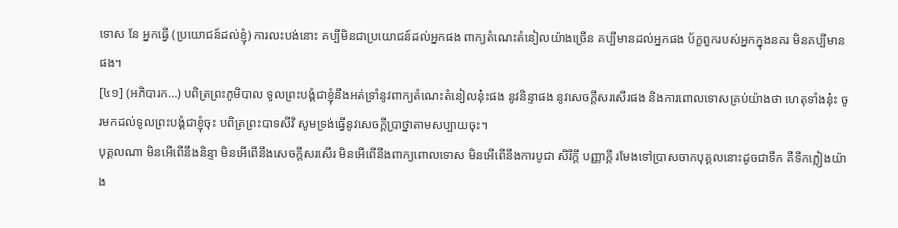ទោស នែ អ្នកធ្វើ (ប្រយោជន៍ដល់ខ្ញុំ) ការលះបង់នោះ គប្បីមិនជាប្រយោជន៍ដល់អ្នកផង ពាក្យតំណេះតំនៀលយ៉ាងច្រើន គប្បីមានដល់អ្នកផង ប័ក្ខពួករបស់អ្នកក្នុងនគរ មិនគប្បីមានផង។
[៤១] (អភិបារក…) បពិត្រព្រះភូមិបាល ទូលព្រះបង្គំជាខ្ញុំនឹងអត់ទ្រាំនូវពាក្យតំណេះតំនៀលនុ៎ះផង នូវនិន្ទាផង នូវសេចក្តីសរសើរផង និងការពោលទោសគ្រប់យ៉ាងថា ហេតុទាំងនុ៎ះ ចូរមកដល់ទូលព្រះបង្គំជាខ្ញុំចុះ បពិត្រព្រះបាទសីវិ សូមទ្រង់ធ្វើនូវសេចក្តីប្រាថ្នាតាមសប្បាយចុះ។
បុគ្គលណា មិនអើពើនឹងនិន្ទា មិនអើពើនឹងសេចក្តីសរសើរ មិនអើពើនឹងពាក្យពោលទោស មិនអើពើនឹងការបូជា សិរីក្តី បញ្ញាក្តី រមែងទៅប្រាសចាកបុគ្គលនោះដូចជាទឹក គឺទឹកភ្លៀងយ៉ាង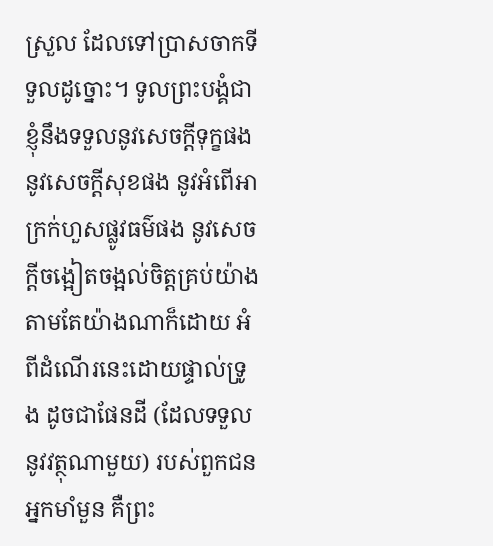ស្រួល ដែលទៅប្រាសចាកទីទួលដូច្នោះ។ ទូលព្រះបង្គំជាខ្ញុំនឹងទទួលនូវសេចក្តីទុក្ខផង នូវសេចក្តីសុខផង នូវអំពើអាក្រក់ហួសផ្លូវធម៌ផង នូវសេចក្តីចង្អៀតចង្អល់ចិត្តគ្រប់យ៉ាង តាមតែយ៉ាងណាក៏ដោយ អំពីដំណើរនេះដោយផ្ទាល់ទ្រូង ដូចជាផែនដី (ដែលទទួលនូវវត្ថុណាមួយ) របស់ពួកជនអ្នកមាំមួន គឺព្រះ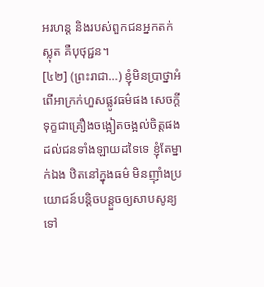អរហន្ត និងរបស់ពួកជនអ្នកតក់ស្លុត គឺបុថុជ្ជន។
[៤២] (ព្រះរាជា…) ខ្ញុំមិនប្រាថ្នាអំពើអាក្រក់ហួសផ្លូវធម៌ផង សេចក្តីទុក្ខជាគ្រឿងចង្អៀតចង្អល់ចិត្តផង ដល់ជនទាំងឡាយដទៃទេ ខ្ញុំតែម្នាក់ឯង ឋិតនៅក្នុងធម៌ មិនញ៉ាំងប្រយោជន៍បន្តិចបន្តួចឲ្យសាបសូន្យទៅ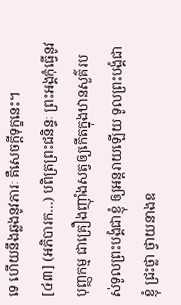ទេ ហើយនឹងឆ្លងនូវភារៈ គឺសេចក្តីទុក្ខនេះ។
[៤៣] (អភិបារក…) បពិត្រព្រះជនិន្ទៈ ព្រះអង្គកុំធ្វើនូវបុញ្ញកម្ម ជាគ្រឿងញ៉ាំងសត្វឲ្យកើតក្នុងឋានសួគ៌របស់ទូលព្រះបង្គំជាខ្ញុំ ឲ្យអន្តរាយឡើយ ទូលព្រះបង្គំជាខ្ញុំ ជ្រះថ្លា ថ្វាយនាងឧ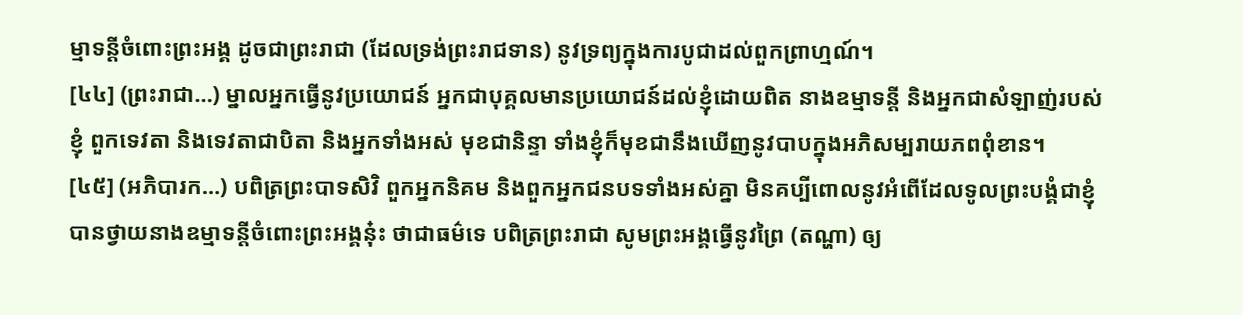ម្មាទន្តីចំពោះព្រះអង្គ ដូចជាព្រះរាជា (ដែលទ្រង់ព្រះរាជទាន) នូវទ្រព្យក្នុងការបូជាដល់ពួកព្រាហ្មណ៍។
[៤៤] (ព្រះរាជា…) ម្នាលអ្នកធ្វើនូវប្រយោជន៍ អ្នកជាបុគ្គលមានប្រយោជន៍ដល់ខ្ញុំដោយពិត នាងឧម្មាទន្តី និងអ្នកជាសំឡាញ់របស់ខ្ញុំ ពួកទេវតា និងទេវតាជាបិតា និងអ្នកទាំងអស់ មុខជានិន្ទា ទាំងខ្ញុំក៏មុខជានឹងឃើញនូវបាបក្នុងអភិសម្បរាយភពពុំខាន។
[៤៥] (អភិបារក…) បពិត្រព្រះបាទសិវិ ពួកអ្នកនិគម និងពួកអ្នកជនបទទាំងអស់គ្នា មិនគប្បីពោលនូវអំពើដែលទូលព្រះបង្គំជាខ្ញុំបានថ្វាយនាងឧម្មាទន្តីចំពោះព្រះអង្គនុ៎ះ ថាជាធម៌ទេ បពិត្រព្រះរាជា សូមព្រះអង្គធ្វើនូវព្រៃ (តណ្ហា) ឲ្យ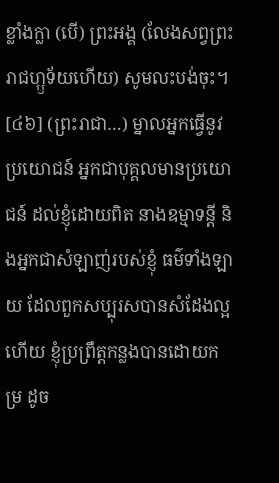ខ្លាំងក្លា (បើ) ព្រះអង្គ (លែងសព្វព្រះរាជហ្ឫទ័យហើយ) សូមលះបង់ចុះ។
[៤៦] (ព្រះរាជា…) ម្នាលអ្នកធ្វើនូវប្រយោជន៍ អ្នកជាបុគ្គលមានប្រយោជន៍ ដល់ខ្ញុំដោយពិត នាងឧម្មាទន្តី និងអ្នកជាសំឡាញ់របស់ខ្ញុំ ធម៌ទាំងឡាយ ដែលពួកសប្បុរសបានសំដែងល្អហើយ ខ្ញុំប្រព្រឹត្តកន្លងបានដោយកម្រ ដូច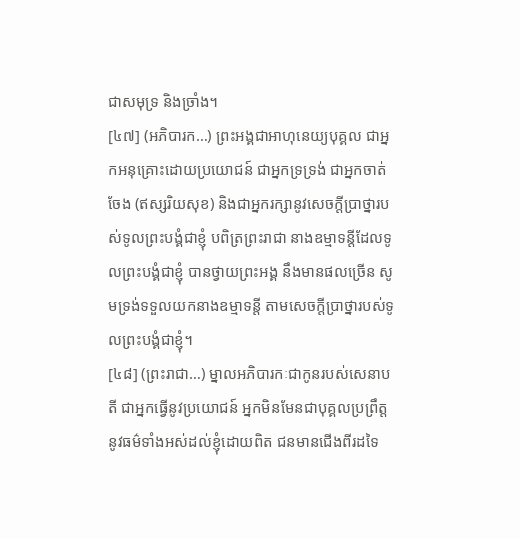ជាសមុទ្រ និងច្រាំង។
[៤៧] (អភិបារក…) ព្រះអង្គជាអាហុនេយ្យបុគ្គល ជាអ្នកអនុគ្រោះដោយប្រយោជន៍ ជាអ្នកទ្រទ្រង់ ជាអ្នកចាត់ចែង (ឥស្សរិយសុខ) និងជាអ្នករក្សានូវសេចក្តីប្រាថ្នារបស់ទូលព្រះបង្គំជាខ្ញុំ បពិត្រព្រះរាជា នាងឧម្មាទន្តីដែលទូលព្រះបង្គំជាខ្ញុំ បានថ្វាយព្រះអង្គ នឹងមានផលច្រើន សូមទ្រង់ទទួលយកនាងឧម្មាទន្តី តាមសេចក្តីប្រាថ្នារបស់ទូលព្រះបង្គំជាខ្ញុំ។
[៤៨] (ព្រះរាជា…) ម្នាលអភិបារកៈជាកូនរបស់សេនាបតី ជាអ្នកធ្វើនូវប្រយោជន៍ អ្នកមិនមែនជាបុគ្គលប្រព្រឹត្តនូវធម៌ទាំងអស់ដល់ខ្ញុំដោយពិត ជនមានជើងពីរដទៃ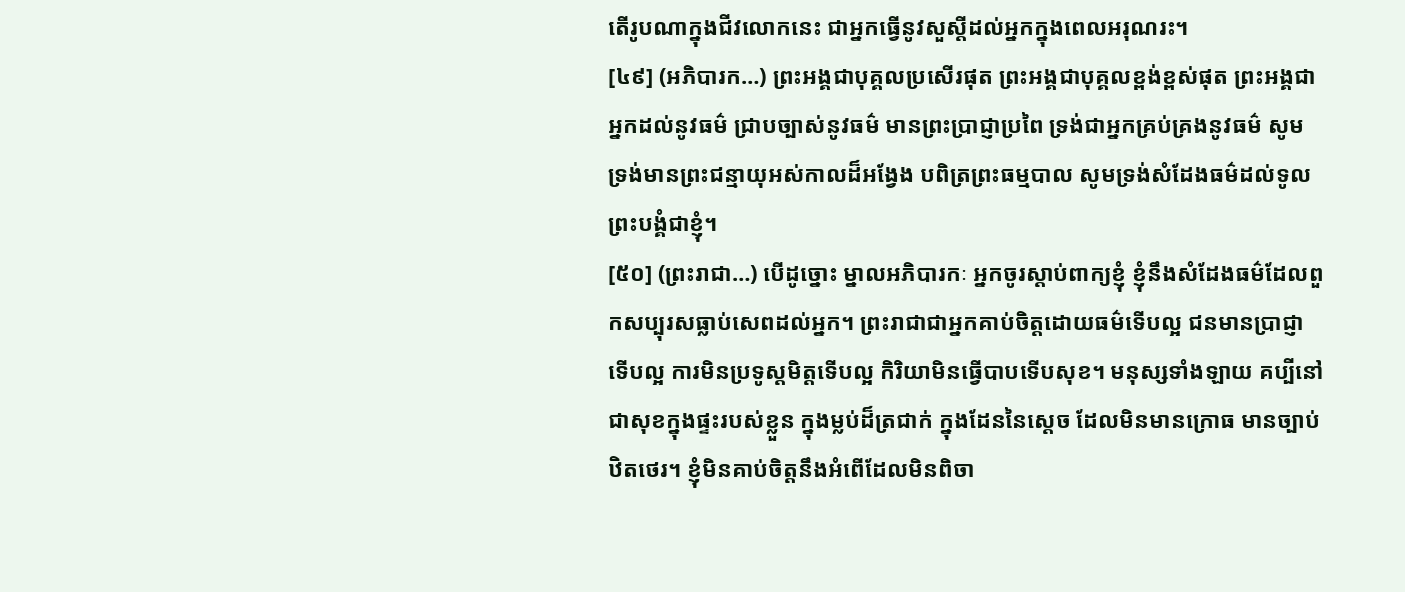តើរូបណាក្នុងជីវលោកនេះ ជាអ្នកធ្វើនូវសួស្តីដល់អ្នកក្នុងពេលអរុណរះ។
[៤៩] (អភិបារក…) ព្រះអង្គជាបុគ្គលប្រសើរផុត ព្រះអង្គជាបុគ្គលខ្ពង់ខ្ពស់ផុត ព្រះអង្គជាអ្នកដល់នូវធម៌ ជ្រាបច្បាស់នូវធម៌ មានព្រះប្រាជ្ញាប្រពៃ ទ្រង់ជាអ្នកគ្រប់គ្រងនូវធម៌ សូមទ្រង់មានព្រះជន្មាយុអស់កាលដ៏អង្វែង បពិត្រព្រះធម្មបាល សូមទ្រង់សំដែងធម៌ដល់ទូលព្រះបង្គំជាខ្ញុំ។
[៥០] (ព្រះរាជា…) បើដូច្នោះ ម្នាលអភិបារកៈ អ្នកចូរស្តាប់ពាក្យខ្ញុំ ខ្ញុំនឹងសំដែងធម៌ដែលពួកសប្បុរសធ្លាប់សេពដល់អ្នក។ ព្រះរាជាជាអ្នកគាប់ចិត្តដោយធម៌ទើបល្អ ជនមានប្រាជ្ញាទើបល្អ ការមិនប្រទូស្តមិត្តទើបល្អ កិរិយាមិនធ្វើបាបទើបសុខ។ មនុស្សទាំងឡាយ គប្បីនៅជាសុខក្នុងផ្ទះរបស់ខ្លួន ក្នុងម្លប់ដ៏ត្រជាក់ ក្នុងដែននៃស្តេច ដែលមិនមានក្រោធ មានច្បាប់ឋិតថេរ។ ខ្ញុំមិនគាប់ចិត្តនឹងអំពើដែលមិនពិចា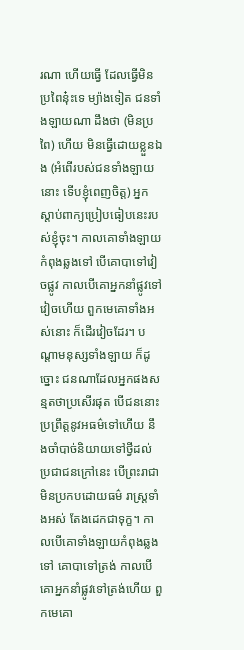រណា ហើយធ្វើ ដែលធ្វើមិនប្រពៃនុ៎ះទេ ម្យ៉ាងទៀត ជនទាំងឡាយណា ដឹងថា (មិនប្រពៃ) ហើយ មិនធ្វើដោយខ្លួនឯង (អំពើរបស់ជនទាំងឡាយនោះ ទើបខ្ញុំពេញចិត្ត) អ្នកស្តាប់ពាក្យប្រៀបធៀបនេះរបស់ខ្ញុំចុះ។ កាលគោទាំងឡាយកំពុងឆ្លងទៅ បើគោបាទៅវៀចផ្លូវ កាលបើគោអ្នកនាំផ្លូវទៅវៀចហើយ ពួកមេគោទាំងអស់នោះ ក៏ដើរវៀចដែរ។ បណ្តាមនុស្សទាំងឡាយ ក៏ដូច្នោះ ជនណាដែលអ្នកផងសន្មតថាប្រសើរផុត បើជននោះ ប្រព្រឹត្តនូវអធម៌ទៅហើយ នឹងចាំបាច់និយាយទៅថ្វីដល់ប្រជាជនក្រៅនេះ បើព្រះរាជាមិនប្រកបដោយធម៌ រាស្រ្តទាំងអស់ តែងដេកជាទុក្ខ។ កាលបើគោទាំងឡាយកំពុងឆ្លងទៅ គោបាទៅត្រង់ កាលបើគោអ្នកនាំផ្លូវទៅត្រង់ហើយ ពួកមេគោ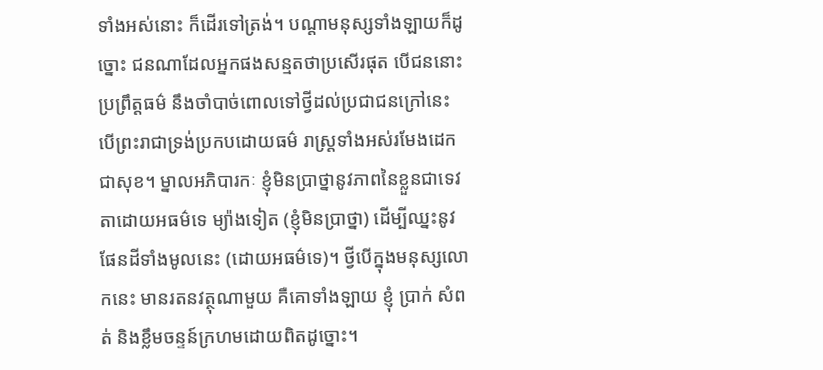ទាំងអស់នោះ ក៏ដើរទៅត្រង់។ បណ្តាមនុស្សទាំងឡាយក៏ដូច្នោះ ជនណាដែលអ្នកផងសន្មតថាប្រសើរផុត បើជននោះប្រព្រឹត្តធម៌ នឹងចាំបាច់ពោលទៅថ្វីដល់ប្រជាជនក្រៅនេះ បើព្រះរាជាទ្រង់ប្រកបដោយធម៌ រាស្រ្តទាំងអស់រមែងដេកជាសុខ។ ម្នាលអភិបារកៈ ខ្ញុំមិនប្រាថ្នានូវភាពនៃខ្លួនជាទេវតាដោយអធម៌ទេ ម្យ៉ាងទៀត (ខ្ញុំមិនប្រាថ្នា) ដើម្បីឈ្នះនូវផែនដីទាំងមូលនេះ (ដោយអធម៌ទេ)។ ថ្វីបើក្នុងមនុស្សលោកនេះ មានរតនវត្ថុណាមួយ គឺគោទាំងឡាយ ខ្ញុំ ប្រាក់ សំពត់ និងខ្លឹមចន្ទន៍ក្រហមដោយពិតដូច្នោះ។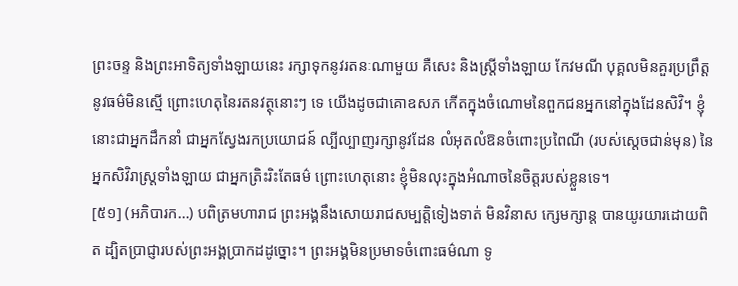ព្រះចន្ទ និងព្រះអាទិត្យទាំងឡាយនេះ រក្សាទុកនូវរតនៈណាមួយ គឺសេះ និងស្រ្តីទាំងឡាយ កែវមណី បុគ្គលមិនគួរប្រព្រឹត្តនូវធម៌មិនស្មើ ព្រោះហេតុនៃរតនវត្ថុនោះៗ ទេ យើងដូចជាគោឧសភ កើតក្នុងចំណោមនៃពួកជនអ្នកនៅក្នុងដែនសិវិ។ ខ្ញុំនោះជាអ្នកដឹកនាំ ជាអ្នកស្វែងរកប្រយោជន៍ ល្បីល្បាញរក្សានូវដែន លំអុតលំឱនចំពោះប្រពៃណី (របស់ស្តេចជាន់មុន) នៃអ្នកសិវិរាស្រ្តទាំងឡាយ ជាអ្នកត្រិះរិះតែធម៌ ព្រោះហេតុនោះ ខ្ញុំមិនលុះក្នុងអំណាចនៃចិត្តរបស់ខ្លួនទេ។
[៥១] (អភិបារក…) បពិត្រមហារាជ ព្រះអង្គនឹងសោយរាជសម្បត្តិទៀងទាត់ មិនវិនាស ក្សេមក្សាន្ត បានយូរយារដោយពិត ដ្បិតប្រាជ្ញារបស់ព្រះអង្គប្រាកដដូច្នោះ។ ព្រះអង្គមិនប្រមាទចំពោះធម៌ណា ទូ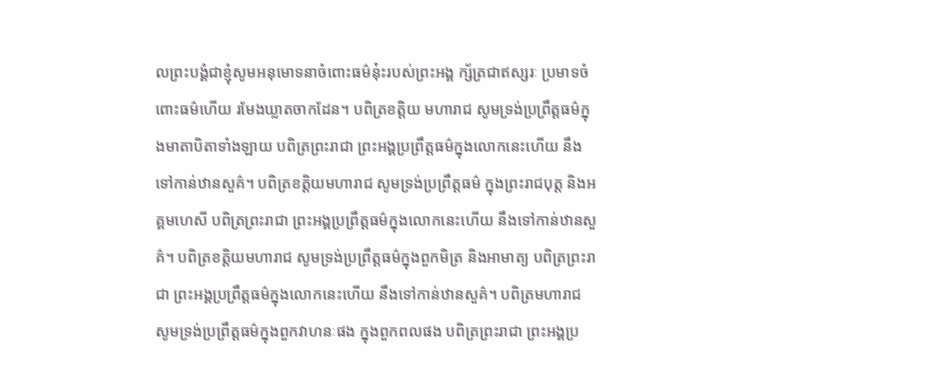លព្រះបង្គំជាខ្ញុំសូមអនុមោទនាចំពោះធម៌នុ៎ះរបស់ព្រះអង្គ ក្ស័ត្រជាឥស្សរៈ ប្រមាទចំពោះធម៌ហើយ រមែងឃ្លាតចាកដែន។ បពិត្រខត្តិយ មហារាជ សូមទ្រង់ប្រព្រឹត្តធម៌ក្នុងមាតាបិតាទាំងឡាយ បពិត្រព្រះរាជា ព្រះអង្គប្រព្រឹត្តធម៌ក្នុងលោកនេះហើយ នឹងទៅកាន់ឋានសួគ៌។ បពិត្រខត្តិយមហារាជ សូមទ្រង់ប្រព្រឹត្តធម៌ ក្នុងព្រះរាជបុត្ត និងអគ្គមហេសី បពិត្រព្រះរាជា ព្រះអង្គប្រព្រឹត្តធម៌ក្នុងលោកនេះហើយ នឹងទៅកាន់ឋានសួគ៌។ បពិត្រខត្តិយមហារាជ សូមទ្រង់ប្រព្រឹត្តធម៌ក្នុងពួកមិត្រ និងអាមាត្យ បពិត្រព្រះរាជា ព្រះអង្គប្រព្រឹត្តធម៌ក្នុងលោកនេះហើយ នឹងទៅកាន់ឋានសួគ៌។ បពិត្រមហារាជ សូមទ្រង់ប្រព្រឹត្តធម៌ក្នុងពួកវាហនៈផង ក្នុងពួកពលផង បពិត្រព្រះរាជា ព្រះអង្គប្រ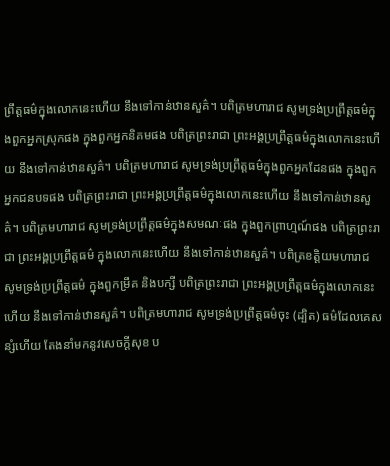ព្រឹត្តធម៌ក្នុងលោកនេះហើយ នឹងទៅកាន់ឋានសួគ៌។ បពិត្រមហារាជ សូមទ្រង់ប្រព្រឹត្តធម៌ក្នុងពួកអ្នកស្រុកផង ក្នុងពួកអ្នកនិគមផង បពិត្រព្រះរាជា ព្រះអង្គប្រព្រឹត្តធម៌ក្នុងលោកនេះហើយ នឹងទៅកាន់ឋានសួគ៌។ បពិត្រមហារាជ សូមទ្រង់ប្រព្រឹត្តធម៌ក្នុងពួកអ្នកដែនផង ក្នុងពួកអ្នកជនបទផង បពិត្រព្រះរាជា ព្រះអង្គប្រព្រឹត្តធម៌ក្នុងលោកនេះហើយ នឹងទៅកាន់ឋានសួគ៌។ បពិត្រមហារាជ សូមទ្រង់ប្រព្រឹត្តធម៌ក្នុងសមណៈផង ក្នុងពួកព្រាហ្មណ៍ផង បពិត្រព្រះរាជា ព្រះអង្គប្រព្រឹត្តធម៌ ក្នុងលោកនេះហើយ នឹងទៅកាន់ឋានសួគ៌។ បពិត្រខត្តិយមហារាជ សូមទ្រង់ប្រព្រឹត្តធម៌ ក្នុងពួកម្រឹគ និងបក្សី បពិត្រព្រះរាជា ព្រះអង្គប្រព្រឹត្តធម៌ក្នុងលោកនេះហើយ នឹងទៅកាន់ឋានសួគ៌។ បពិត្រមហារាជ សូមទ្រង់ប្រព្រឹត្តធម៌ចុះ (ដ្បិត) ធម៌ដែលគេសន្សំហើយ តែងនាំមកនូវសេចក្តីសុខ ប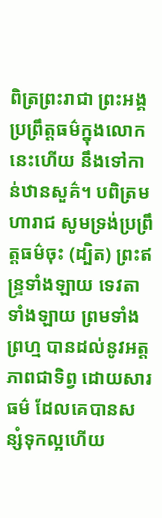ពិត្រព្រះរាជា ព្រះអង្គប្រព្រឹត្តធម៌ក្នុងលោកនេះហើយ នឹងទៅកាន់ឋានសួគ៌។ បពិត្រមហារាជ សូមទ្រង់ប្រព្រឹត្តធម៌ចុះ (ដ្បិត) ព្រះឥន្រ្ទទាំងឡាយ ទេវតាទាំងឡាយ ព្រមទាំងព្រហ្ម បានដល់នូវអត្តភាពជាទិព្វ ដោយសារធម៌ ដែលគេបានសន្សំទុកល្អហើយ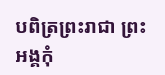បពិត្រព្រះរាជា ព្រះអង្គកុំ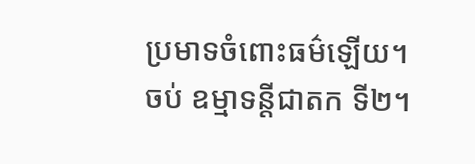ប្រមាទចំពោះធម៌ឡើយ។
ចប់ ឧម្មាទន្តីជាតក ទី២។